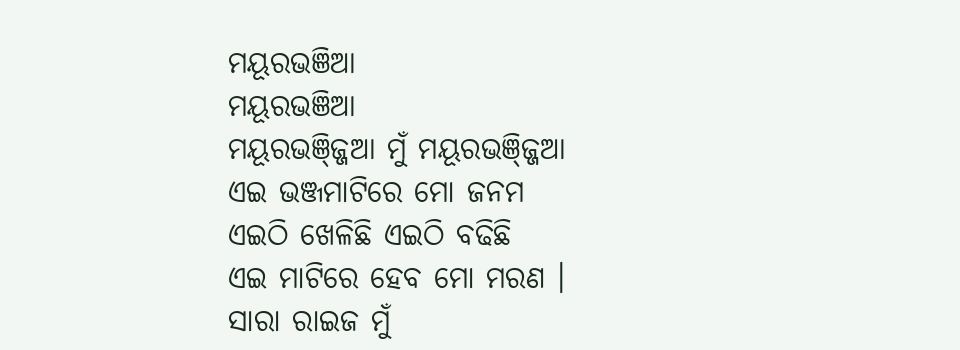ମୟୂରଭଞିଆ
ମୟୂରଭଞିଆ
ମୟୂରଭଞ୍ଜ୍ଜିଆ ମୁଁ ମୟୂରଭଞ୍ଜ୍ଜିଆ
ଏଇ ଭଞ୍ଜମାଟିରେ ମୋ ଜନମ
ଏଇଠି ଖେଳିଛି ଏଇଠି ବଢିଛି
ଏଇ ମାଟିରେ ହେବ ମୋ ମରଣ ।
ସାରା ରାଇଜ ମୁଁ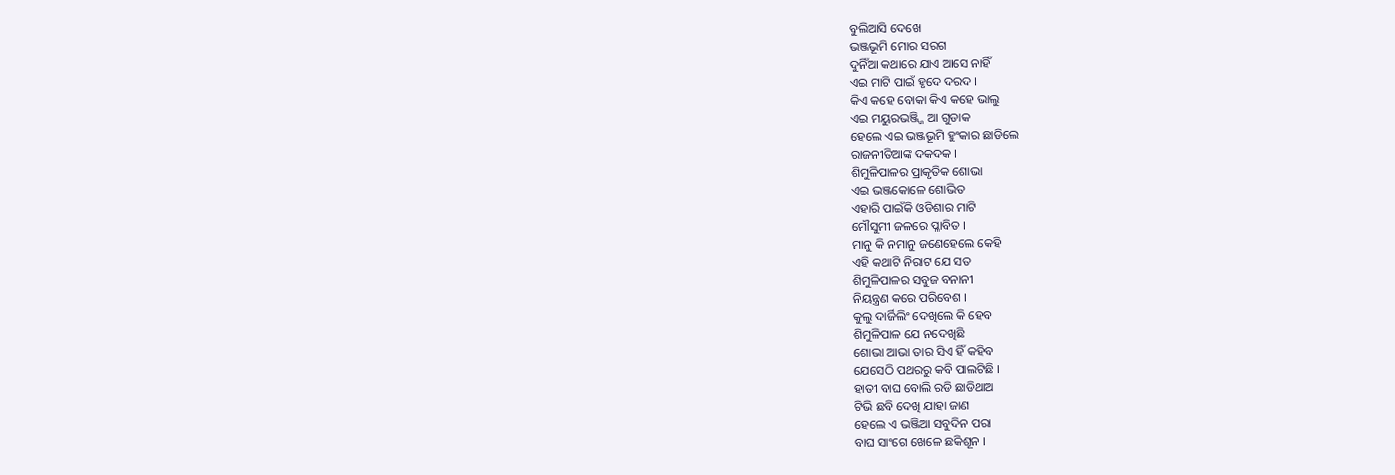ବୁଲିଆସି ଦେଖେ
ଭଞ୍ଜଭୂମି ମୋର ସରଗ
ଦୁନିଁଆ କଥାରେ ଯାଏ ଆସେ ନାହିଁ
ଏଇ ମାଟି ପାଇଁ ହୃଦେ ଦରଦ ।
କିଏ କହେ ବୋକା କିଏ କହେ ଭାଲୁ
ଏଇ ମୟୁରଭଞ୍ଜ୍ଜି ଆ ଗୁଡାକ
ହେଲେ ଏଇ ଭଞ୍ଜଭୂମି ହୁଂକାର ଛାଡିଲେ
ରାଜନୀତିଆଙ୍କ ଦକଦକ ।
ଶିମୁଳିପାଳର ପ୍ରାକୃତିକ ଶୋଭା
ଏଇ ଭଞ୍ଜକୋଳେ ଶୋଭିତ
ଏହାରି ପାଇଁକି ଓଡିଶାର ମାଟି
ମୌସୁମୀ ଜଳରେ ପ୍ଳାବିତ ।
ମାନୁ କି ନମାନୁ ଜଣେହେଲେ କେହି
ଏହି କଥାଟି ନିରାଟ ଯେ ସତ
ଶିମୁଳିପାଳର ସବୁଜ ବନାନୀ
ନିୟନ୍ତ୍ରଣ କରେ ପରିବେଶ ।
କୁଲୁ ଦାର୍ଜିଲିଂ ଦେଖିଲେ କି ହେବ
ଶିମୁଳିପାଳ ଯେ ନଦେଖିଛି
ଶୋଭା ଆଭା ତାର ସିଏ ହିଁ କହିବ
ଯେସେଠି ପଥରରୁ କବି ପାଲଟିଛି ।
ହାତୀ ବାଘ ବୋଲି ରଡି ଛାଡିଥାଅ
ଟିଭି ଛବି ଦେଖି ଯାହା ଜାଣ
ହେଲେ ଏ ଭଞ୍ଜିଆ ସବୁଦିନ ପରା
ବାଘ ସାଂଗେ ଖେଳେ ଛକିଶୂନ ।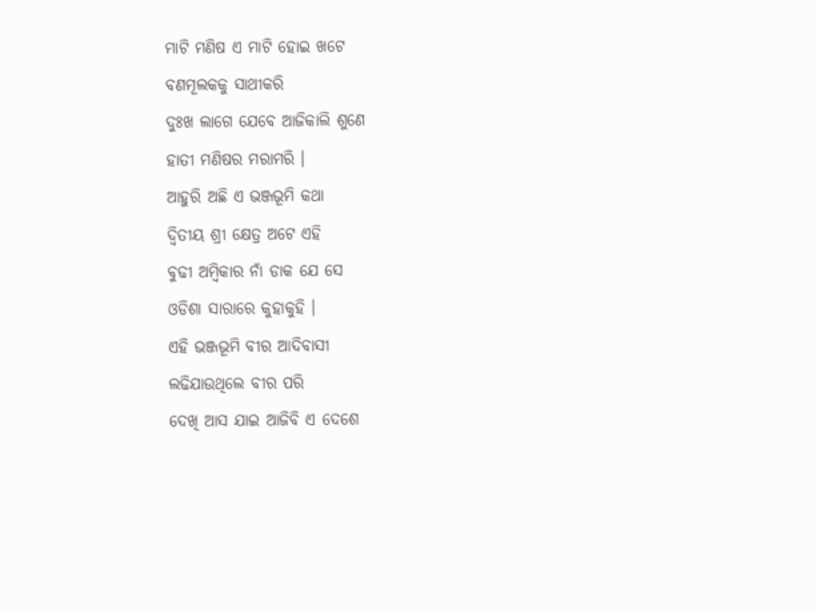ମାଟି ମଣିଷ ଏ ମାଟି ହୋଇ ଖଟେ
ବଣମୂଲକକୁ ସାଥୀକରି
ଦୁଃଖ ଲାଗେ ଯେବେ ଆଜିକାଲି ଶୁଣେ
ହାତୀ ମଣିଷର ମରାମରି ।
ଆହୁରି ଅଛି ଏ ଭଞ୍ଜଭୂମି କଥା
ଦ୍ବିତୀୟ ଶ୍ରୀ କ୍ଷେତ୍ର ଅଟେ ଏହି
ବୁଢୀ ଅମ୍ବିକାର ନାଁ ଡାକ ଯେ ସେ
ଓଡିଶା ସାରାରେ କୁହାକୁହି ।
ଏହି ଭଞ୍ଜଭୂମି ବୀର ଆଦିବାସୀ
ଲଢିଯାଉଥିଲେ ବୀର ପରି
ଦେଖି ଆସ ଯାଇ ଆଜିବି ଏ ଦେଶେ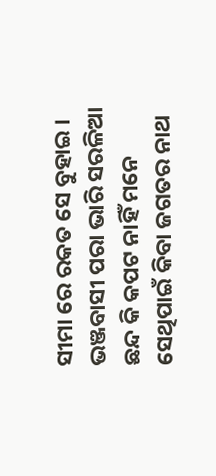ସୀମା ରେ ରକତ ସେ ବୁହାଇ ।
ଭଞ୍ଜବାସୀ ପରା ଭାରି ସରଳିଆ
ଛନ୍ଦ କି କପଟ ନାହିଁ ମନେ
ସେଥିପାଇଁ କିବା ଜଗତର ନାଥ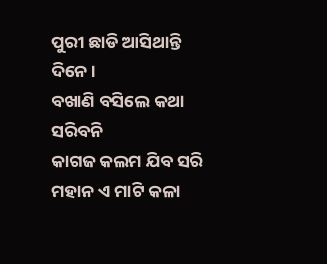ପୁରୀ ଛାଡି ଆସିଥାନ୍ତି ଦିନେ ।
ବଖାଣି ବସିଲେ କଥା ସରିବନି
କାଗଜ କଲମ ଯିବ ସରି
ମହାନ ଏ ମାଟି କଳା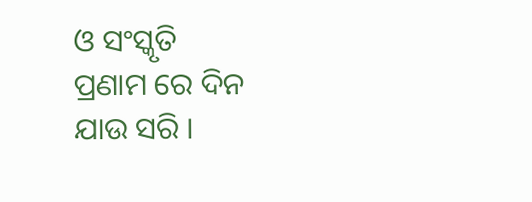ଓ ସଂସ୍କୃତି
ପ୍ରଣାମ ରେ ଦିନ ଯାଉ ସରି ।